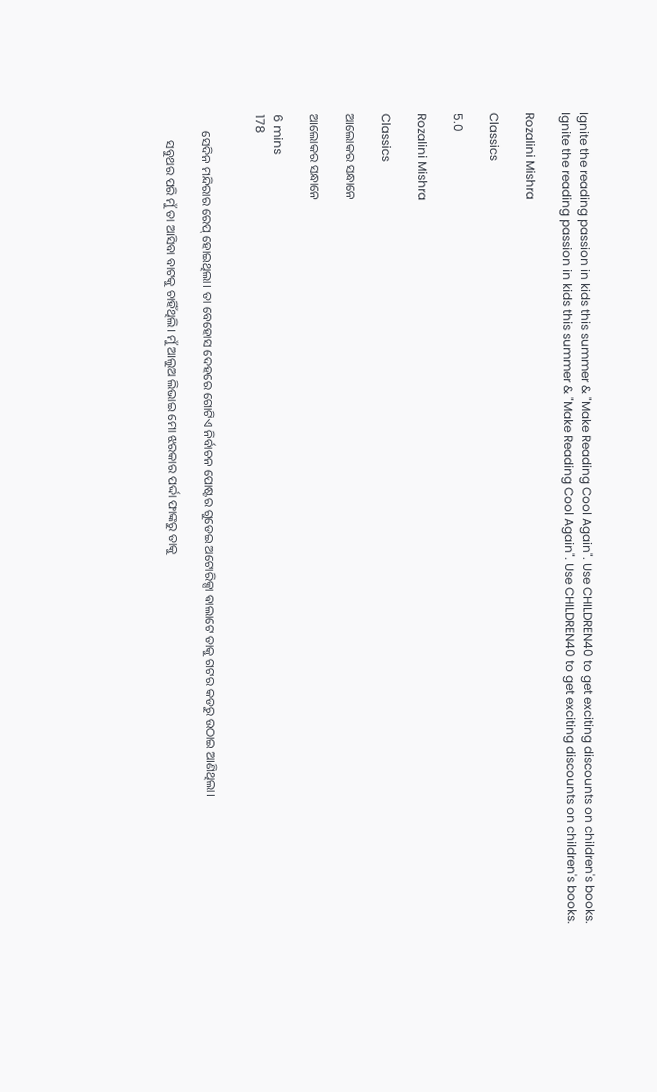Ignite the reading passion in kids this summer & "Make Reading Cool Again". Use CHILDREN40 to get exciting discounts on children's books.
Ignite the reading passion in kids this summer & "Make Reading Cool Again". Use CHILDREN40 to get exciting discounts on children's books.

Rozalini Mishra

Classics

5.0

Rozalini Mishra

Classics

ଆଲୋକର ସନ୍ଧାନେ

ଆଲୋକର ସନ୍ଧାନେ

6 mins
178


     ସେଦିନ ମନ୍ଦିରାର ରେପ୍ ହୋଇଥିଲା। ତା ବେହୋସ ଦେହରେ ଗୋଟିଏ ନିର୍ବାଚନ ପୋଷ୍ଟର ଗୁଡେଇ ଅଟୋରିକ୍ସା ଵାଲାଟେ ତାକୁ ଗଟର କଡରୁ ଉଠାଇ ଆଣିଥିଲା।

        ସବୁଥର ପରି ମୁଁ ତା ଆସିବା ବାଟକୁ ଚାହିଁଥିଲି। ମୁଁ ଆଲୁଅ ଲିଭାଇ ମୋ ଝରକାର ପର୍ଦ୍ଦା ଫାଙ୍କରୁ ତାକୁ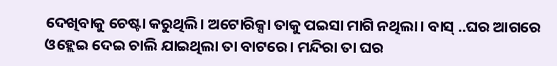ଦେଖିବାକୁ ଚେଷ୍ଟା କରୁଥିଲି। ଅଟୋରିକ୍ସା ତାକୁ ପଇସା ମାଗି ନଥିଲା। ବାସ୍ ..ଘର ଆଗରେ ଓହ୍ଲେଇ ଦେଇ ଚାଲି ଯାଇଥିଲା ତା ବାଟରେ। ମନ୍ଦିରା ତା ଘର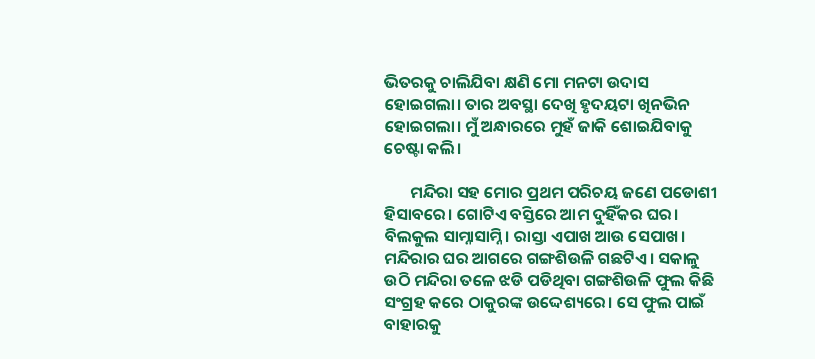ଭିତରକୁ ଚାଲିଯିବା କ୍ଷଣି ମୋ ମନଟା ଉଦାସ ହୋଇଗଲା। ତାର ଅବସ୍ଥା ଦେଖି ହୃଦୟଟା ଖିନଭିନ ହୋଇଗଲା। ମୁଁ ଅନ୍ଧାରରେ ମୁହଁ ଜାକି ଶୋଇଯିବାକୁ ଚେଷ୍ଟା କଲି।

       ମନ୍ଦିରା ସହ ମୋର ପ୍ରଥମ ପରିଚୟ ଜଣେ ପଡୋଶୀ ହିସାବରେ। ଗୋଟିଏ ବସ୍ତିରେ ଆମ ଦୁହିଁକର ଘର। ବିଲକୁଲ ସାମ୍ନାସାମ୍ନି। ରାସ୍ତା ଏପାଖ ଆଉ ସେପାଖ। ମନ୍ଦିରାର ଘର ଆଗରେ ଗଙ୍ଗଶିଉଳି ଗଛଟିଏ। ସକାଳୁ ଉଠି ମନ୍ଦିରା ତଳେ ଝଡି ପଡିଥିବା ଗଙ୍ଗଶିଉଳି ଫୁଲ କିଛି ସଂଗ୍ରହ କରେ ଠାକୁରଙ୍କ ଉଦ୍ଦେଶ୍ୟରେ। ସେ ଫୁଲ ପାଇଁ ବାହାରକୁ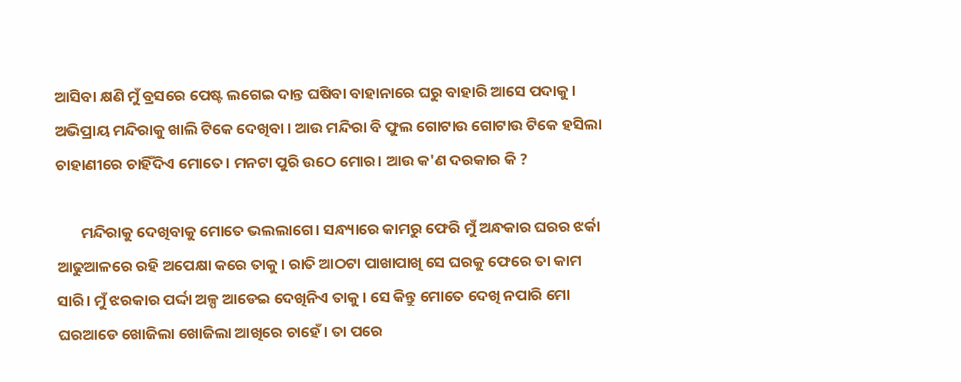ଆସିବା କ୍ଷଣି ମୁଁ ବ୍ରସରେ ପେଷ୍ଟ ଲଗେଇ ଦାନ୍ତ ଘଷିବା ବାହାନାରେ ଘରୁ ବାହାରି ଆସେ ପଦାକୁ। ଅଭିପ୍ରାୟ ମନ୍ଦିରାକୁ ଖାଲି ଟିକେ ଦେଖିବା । ଆଉ ମନ୍ଦିରା ବି ଫୁଲ ଗୋଟାଉ ଗୋଟାଉ ଟିକେ ହସିଲା ଚାହାଣୀରେ ଚାହିଁଦିଏ ମୋତେ। ମନଟା ପୁରି ଉଠେ ମୋର। ଆଉ କ'ଣ ଦରକାର କି ?

       ମନ୍ଦିରାକୁ ଦେଖିବାକୁ ମୋତେ ଭଲଲାଗେ। ସନ୍ଧ୍ୟାରେ କାମରୁ ଫେରି ମୁଁ ଅନ୍ଧକାର ଘରର ଝର୍କା ଆଢୁଆଳରେ ରହି ଅପେକ୍ଷା କରେ ତାକୁ। ରାତି ଆଠଟା ପାଖାପାଖି ସେ ଘରକୁ ଫେରେ ତା କାମ ସାରି। ମୁଁ ଝରକାର ପର୍ଦ୍ଦା ଅଳ୍ପ ଆଡେଇ ଦେଖିନିଏ ତାକୁ। ସେ କିନ୍ତୁ ମୋତେ ଦେଖି ନପାରି ମୋ ଘରଆଡେ ଖୋଜିଲା ଖୋଜିଲା ଆଖିରେ ଚାହେଁ। ତା ପରେ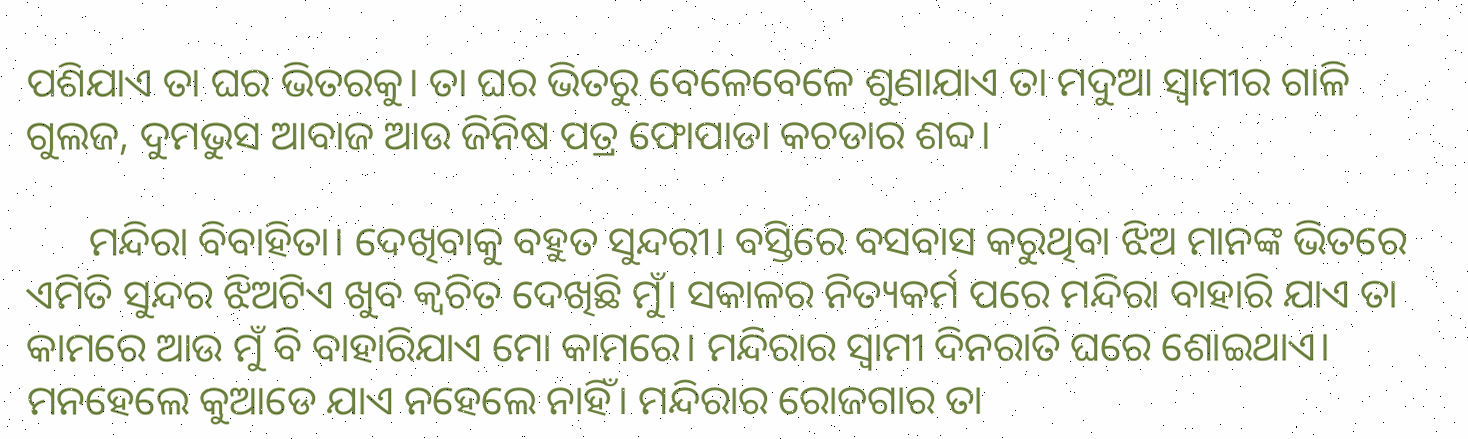ପଶିଯାଏ ତା ଘର ଭିତରକୁ। ତା ଘର ଭିତରୁ ବେଳେବେଳେ ଶୁଣାଯାଏ ତା ମଦୁଆ ସ୍ୱାମୀର ଗାଳି ଗୁଲଜ, ଦୁମଭୁସ ଆବାଜ ଆଉ ଜିନିଷ ପତ୍ର ଫୋପାଡା କଚଡାର ଶବ୍ଦ।

      ମନ୍ଦିରା ବିବାହିତା। ଦେଖିବାକୁ ବହୁତ ସୁନ୍ଦରୀ। ବସ୍ତିରେ ବସବାସ କରୁଥିବା ଝିଅ ମାନଙ୍କ ଭିତରେ ଏମିତି ସୁନ୍ଦର ଝିଅଟିଏ ଖୁବ କ୍ଵଚିତ ଦେଖିଛି ମୁଁ। ସକାଳର ନିତ୍ୟକର୍ମ ପରେ ମନ୍ଦିରା ବାହାରି ଯାଏ ତା କାମରେ ଆଉ ମୁଁ ବି ବାହାରିଯାଏ ମୋ କାମରେ। ମନ୍ଦିରାର ସ୍ୱାମୀ ଦିନରାତି ଘରେ ଶୋଇଥାଏ। ମନହେଲେ କୁଆଡେ ଯାଏ ନହେଲେ ନାହିଁ। ମନ୍ଦିରାର ରୋଜଗାର ତା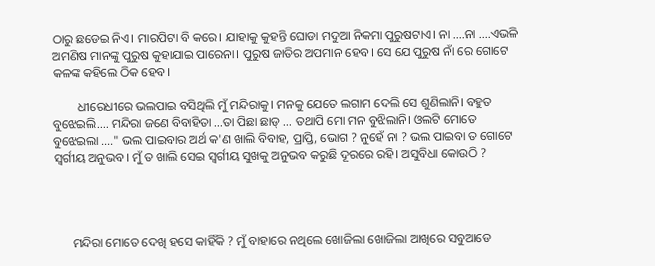ଠାରୁ ଛଡେଇ ନିଏ। ମାରପିଟା ବି କରେ। ଯାହାକୁ କୁହନ୍ତି ଘୋଡା ମଦୁଆ ନିକମା ପୁରୁଷଟାଏ। ନା ....ନା ....ଏଭଳି ଅମଣିଷ ମାନଙ୍କୁ ପୁରୁଷ କୁହାଯାଇ ପାରେନା। ପୁରୁଷ ଜାତିର ଅପମାନ ହେବ। ସେ ଯେ ପୁରୁଷ ନାଁ ରେ ଗୋଟେ କଳଙ୍କ କହିଲେ ଠିକ ହେବ।

        ଧୀରେଧୀରେ ଭଲପାଇ ବସିଥିଲି ମୁଁ ମନ୍ଦିରାକୁ। ମନକୁ ଯେତେ ଲଗାମ ଦେଲି ସେ ଶୁଣିଲାନି। ବହୁତ ବୁଝେଇଲି.... ମନ୍ଦିରା ଜଣେ ବିବାହିତା ...ତା ପିଛା ଛାଡ୍ ... ତଥାପି ମୋ ମନ ବୁଝିଲାନି। ଓଲଟି ମୋତେ ବୁଝେଇଲା ...." ଭଲ ପାଇବାର ଅର୍ଥ କ'ଣ ଖାଲି ବିବାହ, ପ୍ରାପ୍ତି, ଭୋଗ ? ନୁହେଁ ନା ? ଭଲ ପାଇବା ତ ଗୋଟେ ସ୍ବର୍ଗୀୟ ଅନୁଭବ। ମୁଁ ତ ଖାଲି ସେଇ ସ୍ବର୍ଗୀୟ ସୁଖକୁ ଅନୁଭବ କରୁଛି ଦୂରରେ ରହି। ଅସୁବିଧା କୋଉଠି ?




      ମନ୍ଦିରା ମୋତେ ଦେଖି ହସେ କାହିଁକି ? ମୁଁ ବାହାରେ ନଥିଲେ ଖୋଜିଲା ଖୋଜିଲା ଆଖିରେ ସବୁଆଡେ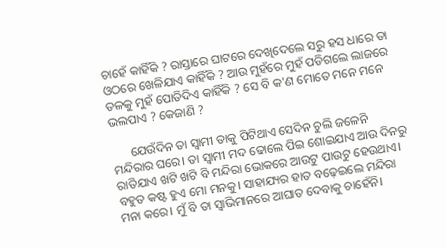ଚାହେଁ କାହିଁକି ? ରାସ୍ତାରେ ଘାଟରେ ଦେଖିଦେଲେ ସରୁ ହସ ଧାରେ ତା ଓଠରେ ଖେଳିଯାଏ କାହିଁକି ? ଆଉ ମୁହଁରେ ମୁହଁ ପଡିଗଲେ ଲାଜରେ ତଳକୁ ମୁହଁ ପୋତିଦିଏ କାହିଁକି ? ସେ ବି କ'ଣ ମୋତେ ମନେ ମନେ ଭଲପାଏ ? କେଜାଣି ?

      ଯେଉଁଦିନ ତା ସ୍ବାମୀ ତାକୁ ପିଟିଥାଏ ସେଦିନ ଚୁଲି ଜଳେନି ମନ୍ଦିରାର ଘରେ। ତା ସ୍ବାମୀ ମଦ ଢୋଲେ ପିଇ ଶୋଇଯାଏ ଆଉ ଦିନରୁ ରାତିଯାଏ ଖଟି ଖଟି ବି ମନ୍ଦିରା ଭୋକରେ ଆଉଟୁ ପାଉଟୁ ହେଉଥାଏ। ବହୁତ କଷ୍ଟ ହୁଏ ମୋ ମନକୁ। ସାହାଯ୍ୟର ହାତ ବଢ଼େଇଲେ ମନ୍ଦିରା ମନା କରେ। ମୁଁ ବି ତା ସ୍ୱାଭିମାନରେ ଆଘାତ ଦେବାକୁ ଚାହେଁନି।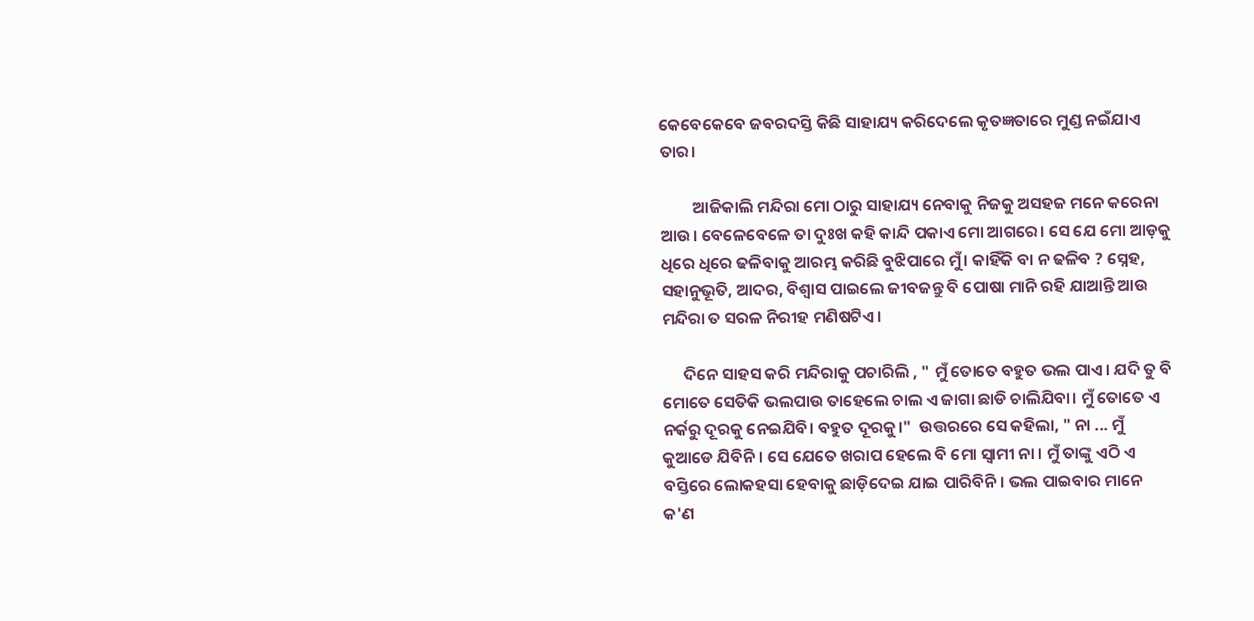କେବେକେବେ ଜବରଦସ୍ତି କିଛି ସାହାଯ୍ୟ କରିଦେଲେ କୃତଜ୍ଞତାରେ ମୁଣ୍ଡ ନଇଁଯାଏ ତାର।

         ଆଜିକାଲି ମନ୍ଦିରା ମୋ ଠାରୁ ସାହାଯ୍ୟ ନେବାକୁ ନିଜକୁ ଅସହଜ ମନେ କରେନା ଆଉ। ବେଳେବେଳେ ତା ଦୁଃଖ କହି କାନ୍ଦି ପକାଏ ମୋ ଆଗରେ। ସେ ଯେ ମୋ ଆଡ଼କୁ ଧିରେ ଧିରେ ଢଳିବାକୁ ଆରମ୍ଭ କରିଛି ବୁଝିପାରେ ମୁଁ। କାହିଁକି ବା ନ ଢଳିବ ? ସ୍ନେହ, ସହାନୁଭୂତି, ଆଦର, ବିଶ୍ୱାସ ପାଇଲେ ଜୀବଜନ୍ତୁ ବି ପୋଷା ମାନି ରହି ଯାଆନ୍ତି ଆଉ ମନ୍ଦିରା ତ ସରଳ ନିରୀହ ମଣିଷଟିଏ।

      ଦିନେ ସାହସ କରି ମନ୍ଦିରାକୁ ପଚାରିଲି , " ମୁଁ ତୋତେ ବହୁତ ଭଲ ପାଏ। ଯଦି ତୁ ବି ମୋତେ ସେତିକି ଭଲପାଉ ତାହେଲେ ଚାଲ ଏ ଜାଗା ଛାଡି ଚାଲିଯିବା। ମୁଁ ତୋତେ ଏ ନର୍କରୁ ଦୂରକୁ ନେଇଯିବି। ବହୁତ ଦୂରକୁ।"  ଉତ୍ତରରେ ସେ କହିଲା, " ନା ... ମୁଁ କୁଆଡେ ଯିବିନି। ସେ ଯେତେ ଖରାପ ହେଲେ ବି ମୋ ସ୍ୱାମୀ ନା । ମୁଁ ତାଙ୍କୁ ଏଠି ଏ ବସ୍ତିରେ ଲୋକହସା ହେବାକୁ ଛାଡ଼ିଦେଇ ଯାଇ ପାରିବିନି। ଭଲ ପାଇବାର ମାନେ କ'ଣ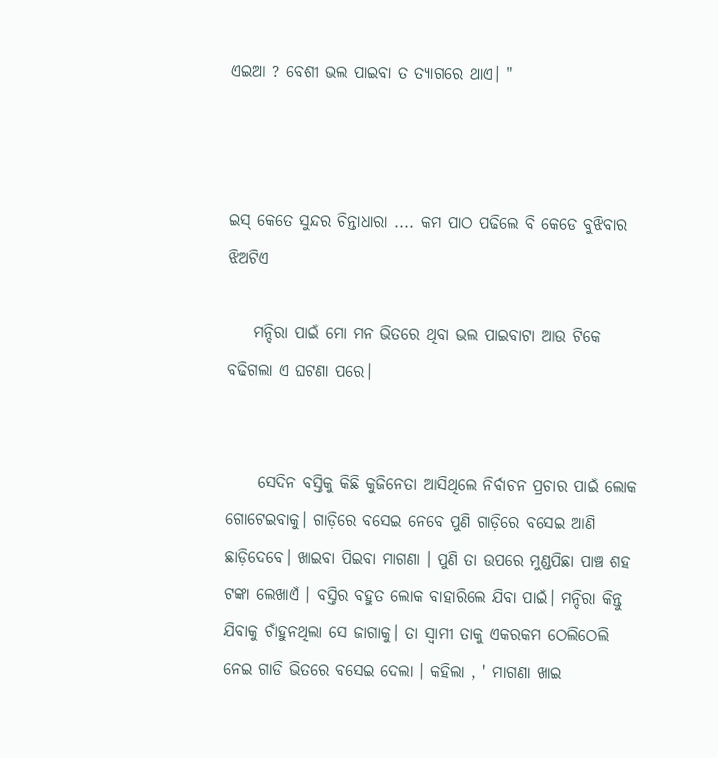ଏଇଆ ? ବେଶୀ ଭଲ ପାଇବା ତ ତ୍ୟାଗରେ ଥାଏ। "



ଇସ୍ କେତେ ସୁନ୍ଦର ଚିନ୍ତାଧାରା .... କମ ପାଠ ପଢିଲେ ବି କେଡେ ବୁଝିବାର ଝିଅଟିଏ

    ମନ୍ଦିରା ପାଇଁ ମୋ ମନ ଭିତରେ ଥିବା ଭଲ ପାଇବାଟା ଆଉ ଟିକେ ବଢିଗଲା ଏ ଘଟଣା ପରେ।


     ସେଦିନ ବସ୍ତିକୁ କିଛି କୁଜିନେତା ଆସିଥିଲେ ନିର୍ବାଚନ ପ୍ରଚାର ପାଇଁ ଲୋକ ଗୋଟେଇବାକୁ। ଗାଡ଼ିରେ ବସେଇ ନେବେ ପୁଣି ଗାଡ଼ିରେ ବସେଇ ଆଣି ଛାଡ଼ିଦେବେ। ଖାଇବା ପିଇବା ମାଗଣା । ପୁଣି ତା ଉପରେ ମୁଣ୍ଡପିଛା ପାଞ୍ଚ ଶହ ଟଙ୍କା ଲେଖାଏଁ । ବସ୍ତିର ବହୁତ ଲୋକ ବାହାରିଲେ ଯିବା ପାଇଁ। ମନ୍ଦିରା କିନ୍ତୁ ଯିବାକୁ ଚାଁହୁନଥିଲା ସେ ଜାଗାକୁ। ତା ସ୍ବାମୀ ତାକୁ ଏକରକମ ଠେଲିଠେଲି ନେଇ ଗାଡି ଭିତରେ ବସେଇ ଦେଲା । କହିଲା , ' ମାଗଣା ଖାଇ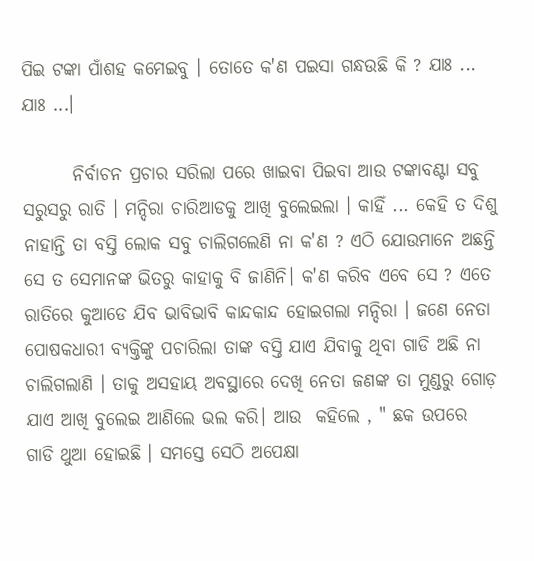ପିଇ ଟଙ୍କା ପାଁଶହ କମେଇବୁ । ତୋତେ କ'ଣ ପଇସା ଗନ୍ଧଉଛି କି ? ଯାଃ ... ଯାଃ ...।

       ନିର୍ବାଚନ ପ୍ରଚାର ସରିଲା ପରେ ଖାଇବା ପିଇବା ଆଉ ଟଙ୍କାବଣ୍ଟା ସବୁ ସରୁସରୁ ରାତି । ମନ୍ଦିରା ଚାରିଆଡକୁ ଆଖି ବୁଲେଇଲା । କାହିଁ ... କେହି ତ ଦିଶୁ ନାହାନ୍ତି ତା ବସ୍ତି ଲୋକ ସବୁ ଚାଲିଗଲେଣି ନା କ'ଣ ? ଏଠି ଯୋଉମାନେ ଅଛନ୍ତି ସେ ତ ସେମାନଙ୍କ ଭିତରୁ କାହାକୁ ବି ଜାଣିନି। କ'ଣ କରିବ ଏବେ ସେ ? ଏତେ ରାତିରେ କୁଆଡେ ଯିବ ଭାବିଭାବି କାନ୍ଦକାନ୍ଦ ହୋଇଗଲା ମନ୍ଦିରା । ଜଣେ ନେତା ପୋଷକଧାରୀ ବ୍ୟକ୍ତିଙ୍କୁ ପଚାରିଲା ତାଙ୍କ ବସ୍ତି ଯାଏ ଯିବାକୁ ଥିବା ଗାଡି ଅଛି ନା ଚାଲିଗଲାଣି । ତାକୁ ଅସହାୟ ଅବସ୍ଥାରେ ଦେଖି ନେତା ଜଣଙ୍କ ତା ମୁଣ୍ଡରୁ ଗୋଡ଼ ଯାଏ ଆଖି ବୁଲେଇ ଆଣିଲେ ଭଲ କରି। ଆଉ  କହିଲେ , " ଛକ ଉପରେ ଗାଡି ଥୁଆ ହୋଇଛି । ସମସ୍ତେ ସେଠି ଅପେକ୍ଷା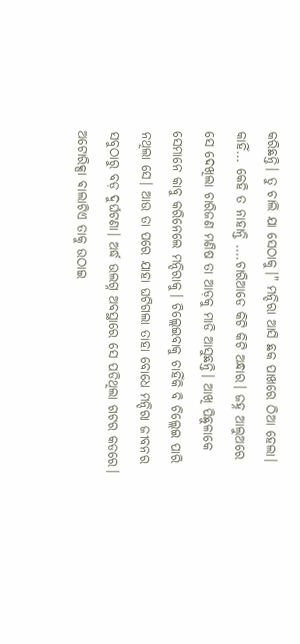କରିଛନ୍ତି। ତୁ ଚାଲି ଯା ସେଠାକୁ।" ମନ୍ଦିରା ଆସି ଛକ ପାଖରେ ଠିଆ ହେଲା। କାହିଁ... କେହି ତ ନାହାନ୍ତି ....ଚାରିଆଡେ କିଟି କିଟି ଅନ୍ଧାର। ଜହ୍ନ ଆଲୁଅରେ ସେ ଦେଖିଲା ଚାରିଜଣ ମଣିଷ ତା ଆଡ଼କୁ ମାଡି ଆସୁଛନ୍ତି। ଆଖି ପିଛୁଳାକେ ସେମାନେ କାବୁ କରିନେଲେ ମନ୍ଦିରାକୁ। ଚିଲ୍ଲେଇବାକୁ ଚାହିଁକି ବି ଚିଲ୍ଲେଇ ପାରି ନଥିଲା ସେ। ଆଉ ତା ପରେ ଯାହା ଘଟିଗଲା ତାହା ବୋଧେ ମନ୍ଦିରା ଜୀବନର ସବୁଠାରୁ ବଡ଼ ଦୁର୍ଘଟଣା। ଅର୍ଦ୍ଧ ଉଲଗ୍ନ ଅବସ୍ଥାରେ ସେ ପଡିଥିଲା ଗଟର କଡରେ। ଅଟୋରିକ୍ସା ଵାଲାଟିଏ ତାକୁ ଉଠାଇ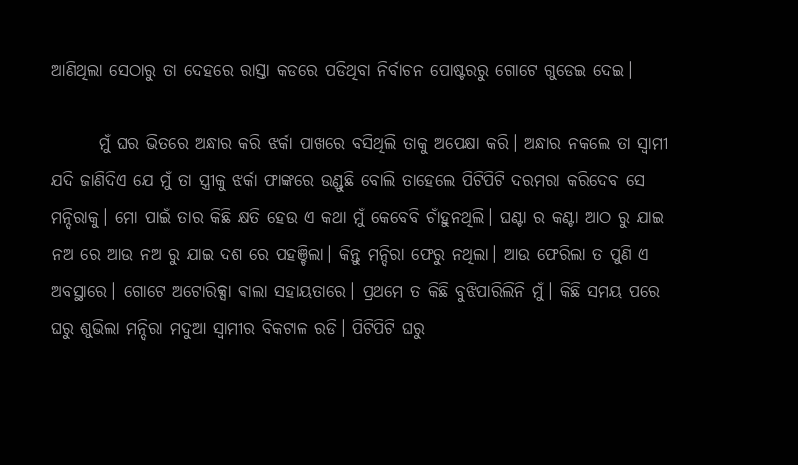ଆଣିଥିଲା ସେଠାରୁ ତା ଦେହରେ ରାସ୍ତା କଡରେ ପଡିଥିବା ନିର୍ବାଚନ ପୋଷ୍ଟରରୁ ଗୋଟେ ଗୁଡେଇ ଦେଇ।

       ମୁଁ ଘର ଭିତରେ ଅନ୍ଧାର କରି ଝର୍କା ପାଖରେ ବସିଥିଲି ତାକୁ ଅପେକ୍ଷା କରି। ଅନ୍ଧାର ନକଲେ ତା ସ୍ବାମୀ ଯଦି ଜାଣିଦିଏ ଯେ ମୁଁ ତା ସ୍ତ୍ରୀକୁ ଝର୍କା ଫାଙ୍କରେ ଉଣ୍ଡୁଛି ବୋଲି ତାହେଲେ ପିଟିପିଟି ଦରମରା କରିଦେବ ସେ ମନ୍ଦିରାକୁ। ମୋ ପାଇଁ ତାର କିଛି କ୍ଷତି ହେଉ ଏ କଥା ମୁଁ କେବେବି ଚାଁହୁନଥିଲି। ଘଣ୍ଟା ର କଣ୍ଟା ଆଠ ରୁ ଯାଇ ନଅ ରେ ଆଉ ନଅ ରୁ ଯାଇ ଦଶ ରେ ପହଞ୍ଚିଲା। କିନ୍ତୁ ମନ୍ଦିରା ଫେରୁ ନଥିଲା। ଆଉ ଫେରିଲା ତ ପୁଣି ଏ ଅବସ୍ଥାରେ। ଗୋଟେ ଅଟୋରିକ୍ସା ଵାଲା ସହାୟତାରେ। ପ୍ରଥମେ ତ କିଛି ବୁଝିପାରିଲିନି ମୁଁ। କିଛି ସମୟ ପରେ ଘରୁ ଶୁଭିଲା ମନ୍ଦିରା ମଦୁଆ ସ୍ୱାମୀର ବିକଟାଳ ରଡି। ପିଟିପିଟି ଘରୁ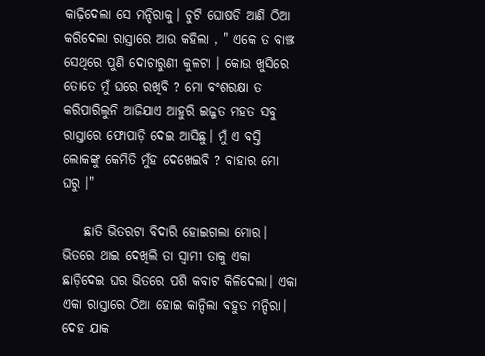କାଢ଼ିଦେଲା ସେ ମନ୍ଦିରାକୁ। ଚୁଟି ଘୋଷଡି ଆଣି ଠିଆ କରିଦେଲା ରାସ୍ତାରେ ଆଉ କହିଲା , " ଏକେ ତ ବାଞ୍ଝ ସେଥିରେ ପୁଣି ଦୋଚାରୁଣୀ କୁଳଟା । କୋଉ ଖୁସିରେ ତୋତେ ମୁଁ ଘରେ ରଖିବି ? ମୋ ବଂଶରକ୍ଷା ତ କରିପାରିଲୁନି ଆଜିଯାଏ ଆହୁରି ଇଜ୍ଜତ ମହତ ସବୁ ରାସ୍ତାରେ ଫୋପାଡ଼ି ଦେଇ ଆସିଛୁ। ମୁଁ ଏ ବସ୍ତି ଲୋକଙ୍କୁ କେମିତି ମୁଁହ ଦେଖେଇବି ? ବାହାର ମୋ ଘରୁ ।"

    ଛାତି ଭିତରଟା ବିଦାରି ହୋଇଗଲା ମୋର। ଭିତରେ ଥାଇ ଦେଖିଲି ତା ସ୍ବାମୀ ତାକୁ ଏକା ଛାଡ଼ିଦେଇ ଘର ଭିତରେ ପଶି କବାଟ କିଳିଦେଲା। ଏକା ଏକା ରାସ୍ତାରେ ଠିଆ ହୋଇ କାନ୍ଦିଲା ବହୁତ ମନ୍ଦିରା। ଦେହ ଯାକ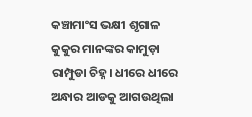କଞ୍ଚାମାଂସ ଭକ୍ଷୀ ଶୃଗାଳ କୁକୁର ମାନଙ୍କର କାମୁଡ଼ା ରାମ୍ପୁଡା ଚିହ୍ନ। ଧୀରେ ଧୀରେ ଅନ୍ଧାର ଆଡକୁ ଆଗଉଥିଲା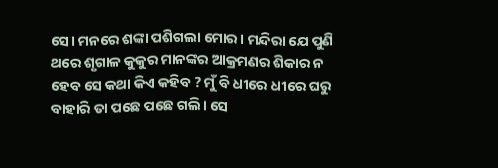ସେ। ମନରେ ଶଙ୍କା ପଶିଗଲା ମୋର। ମନ୍ଦିରା ଯେ ପୁଣି ଥରେ ଶୃଗାଳ କୁକୁର ମାନଙ୍କର ଆକ୍ରମଣର ଶିକାର ନ ହେବ ସେ କଥା କିଏ କହିବ ? ମୁଁ ବି ଧୀରେ ଧୀରେ ଘରୁ ବାହାରି ତା ପଛେ ପଛେ ଗଲି। ସେ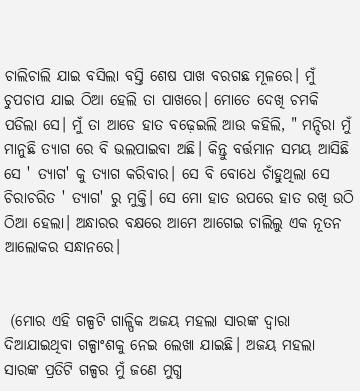ଚାଲିଚାଲି ଯାଇ ବସିଲା ବସ୍ତି ଶେଷ ପାଖ ବରଗଛ ମୂଳରେ। ମୁଁ ଚୁପଚାପ ଯାଇ ଠିଆ ହେଲି ତା ପାଖରେ। ମୋତେ ଦେଖି ଚମକି ପଡିଲା ସେ। ମୁଁ ତା ଆଡେ ହାତ ବଢ଼େଇଲି ଆଉ କହିଲି, " ମନ୍ଦିରା ମୁଁ ମାନୁଛି ତ୍ୟାଗ ରେ ବି ଭଲପାଇବା ଅଛି। କିନ୍ତୁ ବର୍ତ୍ତମାନ ସମୟ ଆସିଛି ସେ ' ତ୍ୟାଗ' କୁ ତ୍ୟାଗ କରିବାର। ସେ ବି ବୋଧେ ଚାଁହୁଥିଲା ସେ ଚିରାଚରିତ ' ତ୍ୟାଗ' ରୁ ମୁକ୍ତି। ସେ ମୋ ହାତ ଉପରେ ହାତ ରଖି ଉଠି ଠିଆ ହେଲା। ଅନ୍ଧାରର ବକ୍ଷରେ ଆମେ ଆଗେଇ ଚାଲିଲୁ ଏକ ନୂତନ ଆଲୋକର ସନ୍ଧାନରେ।


 (ମୋର ଏହି ଗଳ୍ପଟି ଗାଳ୍ପିକ ଅଜୟ ମହଲା ସାରଙ୍କ ଦ୍ୱାରା ଦିଆଯାଇଥିବା ଗଳ୍ପାଂଶକୁ ନେଇ ଲେଖା ଯାଇଛି। ଅଜୟ ମହଲା ସାରଙ୍କ ପ୍ରତିଟି ଗଳ୍ପର ମୁଁ ଜଣେ ମୁଗ୍ଧ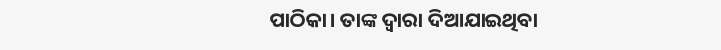ପାଠିକା। ତାଙ୍କ ଦ୍ୱାରା ଦିଆଯାଇଥିବା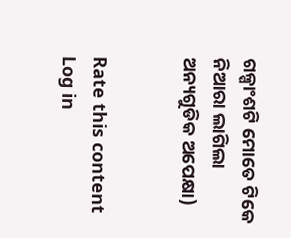ଗଳ୍ପାଂଶଟି ମୋତେ ଟିକେ ନିଆରା ଲାଗିଲା ଅନ୍ୟଗୁଡିକ ଅପେକ୍ଷା)


Rate this content
Log in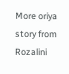More oriya story from Rozalini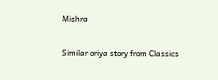Mishra

Similar oriya story from Classics